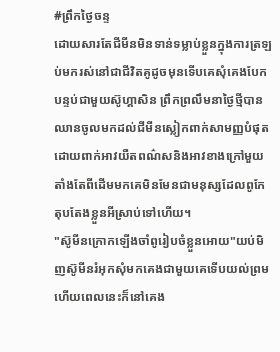#ព្រឹកថ្ងៃចន្ទ
ដោយសារតែជីមីនមិនទាន់ទម្លាប់ខ្លួនក្នុងការត្រឡប់មករស់នៅជាជីវិតគូដូចមុនទើបគេសុំគេងបែកបន្ទប់ជាមួយស៊ូហ្គាសិន ព្រឹកព្រលឹមនាថ្ងៃថ្មីបានឈានចូលមកដល់ជីមីនស្លៀកពាក់សាមញ្ញបំផុតដោយពាក់អាវយឺតពណ៌សនិងអាវខាងក្រៅមួយ តាំងតែពីដើមមកគេមិនមែនជាមនុស្សដែលពូកែតុបតែងខ្លួនអីស្រាប់ទៅហើយ។
"ស៊ូមីនក្រោកឡើងចាំពូរៀបចំខ្លួនអោយ"យប់មិញស៊ូមីនរំអុកសុំមកគេងជាមួយគេទើបយល់ព្រមហើយពេលនេះក៏នៅគេង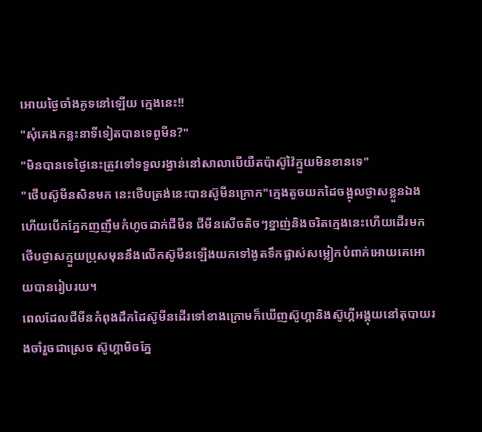អោយថ្ងៃចាំងគូទនៅឡើយ ក្មេងនេះ!!
"សុំគេងកន្លះនាទីទៀតបានទេពូមីន?"
"មិនបានទេថ្ងៃនេះត្រូវទៅទទួលរង្វាន់នៅសាលាបើយឺតប៉ាស៊ូវ៉ៃក្មួយមិនខានទេ"
"ថើបស៊ូមីនសិនមក នេះថើបត្រង់នេះបានស៊ូមីនក្រោក"ក្មេងតូចយកដៃចង្អុលថ្ងាសខ្លួនឯងហើយបើកភ្នែកញញឹមកំហូចដាក់ជីមីន ជីមីនសើចតិចៗខ្នាញ់និងចរិតក្មេងនេះហើយដើរមកថើបថ្ងាសក្មួយប្រុសមុននឹងលើកស៊ូមីនឡើងយកទៅងូតទឹកផ្លាស់សម្លៀកបំពាក់អោយគេអោយបានរៀបរយ។
ពេលដែលជីមីនកំពុងដឹកដៃស៊ូមីនដើរទៅខាងក្រោមក៏ឃើញស៊ូហ្គានិងស៊ូហ្គីអង្គុយនៅតុបាយរងចាំរួចជាស្រេច ស៊ូហ្គាមិចភ្នែ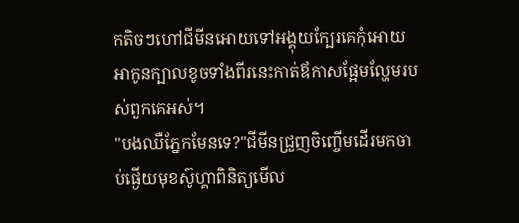កតិចៗហៅជីមីនអោយទៅអង្គុយក្បែរគេកុំអោយអាកូនក្បាលខូចទាំងពីរនេះកាត់ឪកាសផ្អែមល្ហែមរបស់ពួកគេអស់។
"បងឈឺភ្នែកមែនទេ?"ជីមីនជ្រួញចិញ្ចើមដើរមកចាប់ផ្ងើយមុខស៊ូហ្គាពិនិត្យមើល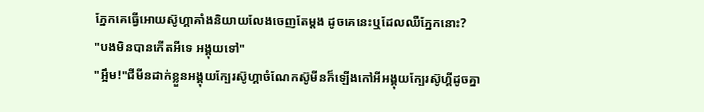ភ្នែកគេធ្វើអោយស៊ូហ្គាគាំងនិយាយលែងចេញតែម្តង ដូចគេនេះឬដែលឈឺភ្នែកនោះ?
"បងមិនបានកើតអីទេ អង្គុយទៅ"
"អ្អឹម!"ជីមីនដាក់ខ្លួនអង្គុយក្បែរស៊ូហ្គាចំណែកស៊ូមីនក៏ឡើងកៅអីអង្គុយក្បែរស៊ូហ្គីដូចគ្នា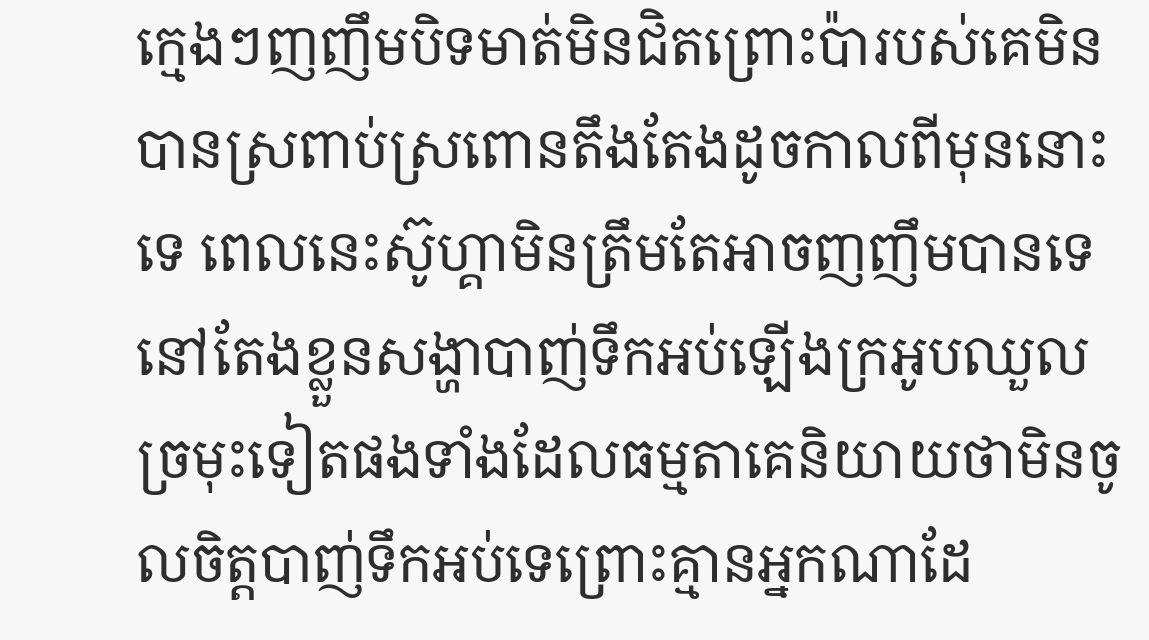ក្មេងៗញញឹមបិទមាត់មិនជិតព្រោះប៉ារបស់គេមិនបានស្រពាប់ស្រពោនតឹងតែងដូចកាលពីមុននោះទេ ពេលនេះស៊ូហ្គាមិនត្រឹមតែអាចញញឹមបានទេនៅតែងខ្លួនសង្ហាបាញ់ទឹកអប់ឡើងក្រអូបឈួលច្រមុះទៀតផងទាំងដែលធម្មតាគេនិយាយថាមិនចូលចិត្តបាញ់ទឹកអប់ទេព្រោះគ្មានអ្នកណាដែ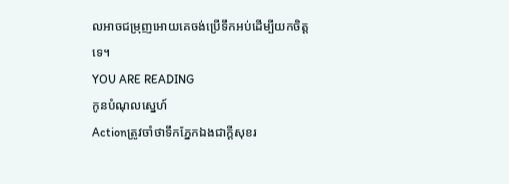លអាចជម្រុញអោយគេចង់ប្រើទឹកអប់ដើម្បីយកចិត្តទេ។
YOU ARE READING
កូនបំណុលស្នេហ៍
Actionត្រូវចាំថាទឹកភ្នែកឯងជាក្តីសុខរ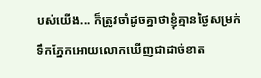បស់យើង... ក៏ត្រូវចាំដូចគ្នាថាខ្ញុំគ្មានថ្ងៃសម្រក់ទឹកភ្នែកអោយលោកឃើញជាដាច់ខាត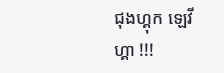ជុងហ្គុក ឡេវីហ្គា !!!